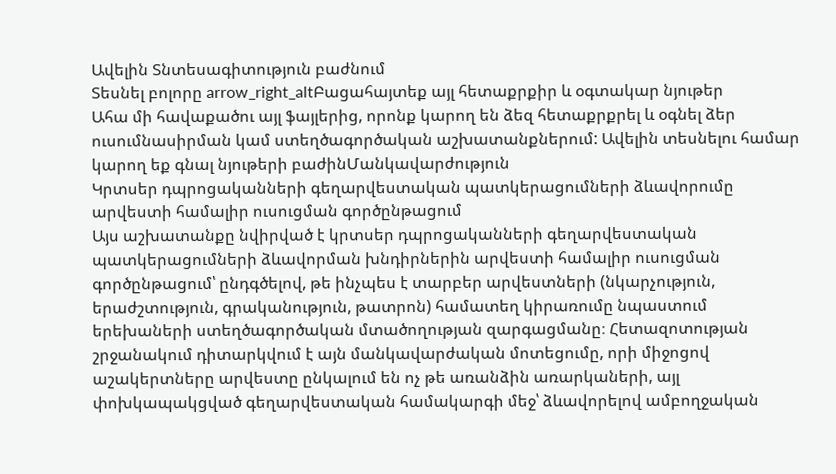Ավելին Տնտեսագիտություն բաժնում
Տեսնել բոլորը arrow_right_altԲացահայտեք այլ հետաքրքիր և օգտակար նյութեր
Ահա մի հավաքածու այլ ֆայլերից, որոնք կարող են ձեզ հետաքրքրել և օգնել ձեր ուսումնասիրման կամ ստեղծագործական աշխատանքներում: Ավելին տեսնելու համար կարող եք գնալ նյութերի բաժինՄանկավարժություն
Կրտսեր դպրոցականների գեղարվեստական պատկերացումների ձևավորումը արվեստի համալիր ուսուցման գործընթացում
Այս աշխատանքը նվիրված է կրտսեր դպրոցականների գեղարվեստական պատկերացումների ձևավորման խնդիրներին արվեստի համալիր ուսուցման գործընթացում՝ ընդգծելով, թե ինչպես է տարբեր արվեստների (նկարչություն, երաժշտություն, գրականություն, թատրոն) համատեղ կիրառումը նպաստում երեխաների ստեղծագործական մտածողության զարգացմանը։ Հետազոտության շրջանակում դիտարկվում է այն մանկավարժական մոտեցումը, որի միջոցով աշակերտները արվեստը ընկալում են ոչ թե առանձին առարկաների, այլ փոխկապակցված գեղարվեստական համակարգի մեջ՝ ձևավորելով ամբողջական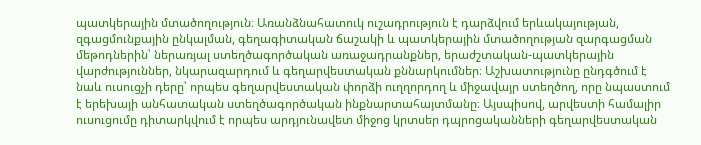պատկերային մտածողություն։ Առանձնահատուկ ուշադրություն է դարձվում երևակայության, զգացմունքային ընկալման, գեղագիտական ճաշակի և պատկերային մտածողության զարգացման մեթոդներին՝ ներառյալ ստեղծագործական առաջադրանքներ, երաժշտական-պատկերային վարժություններ, նկարազարդում և գեղարվեստական քննարկումներ։ Աշխատությունը ընդգծում է նաև ուսուցչի դերը՝ որպես գեղարվեստական փորձի ուղղորդող և միջավայր ստեղծող, որը նպաստում է երեխայի անհատական ստեղծագործական ինքնարտահայտմանը։ Այսպիսով, արվեստի համալիր ուսուցումը դիտարկվում է որպես արդյունավետ միջոց կրտսեր դպրոցականների գեղարվեստական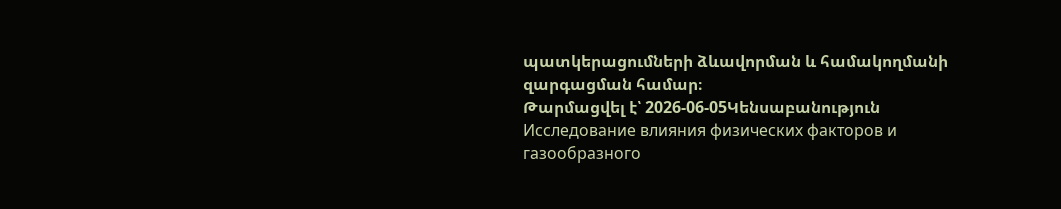պատկերացումների ձևավորման և համակողմանի զարգացման համար։
Թարմացվել է՝ 2026-06-05Կենսաբանություն
Исследование влияния физических факторов и газообразного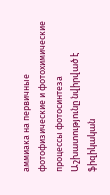аммиака на первичные фотофизические и фотохимические процессы фотосинтеза
Աշխատությունը նվիրված է ֆիզիկական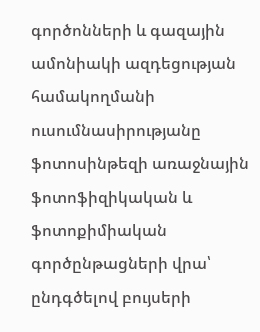գործոնների և գազային ամոնիակի ազդեցության համակողմանի ուսումնասիրությանը ֆոտոսինթեզի առաջնային ֆոտոֆիզիկական և ֆոտոքիմիական գործընթացների վրա՝ ընդգծելով բույսերի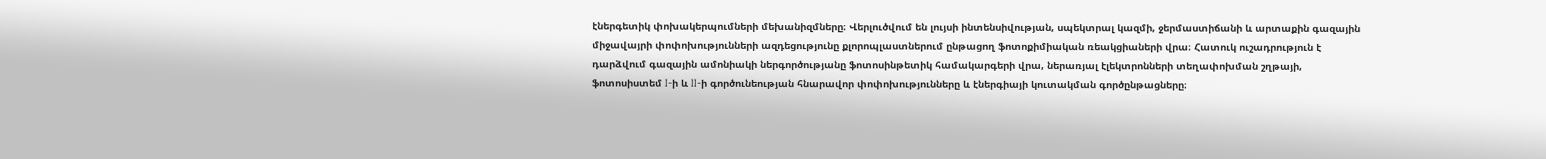էներգետիկ փոխակերպումների մեխանիզմները։ Վերլուծվում են լույսի ինտենսիվության, սպեկտրալ կազմի, ջերմաստիճանի և արտաքին գազային միջավայրի փոփոխությունների ազդեցությունը քլորոպլաստներում ընթացող ֆոտոքիմիական ռեակցիաների վրա։ Հատուկ ուշադրություն է դարձվում գազային ամոնիակի ներգործությանը ֆոտոսինթետիկ համակարգերի վրա, ներառյալ էլեկտրոնների տեղափոխման շղթայի, ֆոտոսիստեմ I-ի և II-ի գործունեության հնարավոր փոփոխությունները և էներգիայի կուտակման գործընթացները։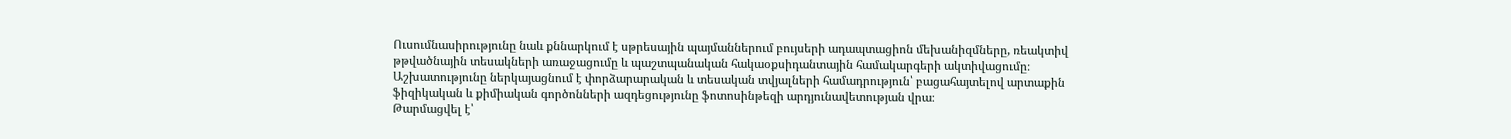Ուսումնասիրությունը նաև քննարկում է սթրեսային պայմաններում բույսերի ադապտացիոն մեխանիզմները, ռեակտիվ թթվածնային տեսակների առաջացումը և պաշտպանական հակաօքսիդանտային համակարգերի ակտիվացումը։ Աշխատությունը ներկայացնում է փորձարարական և տեսական տվյալների համադրություն՝ բացահայտելով արտաքին ֆիզիկական և քիմիական գործոնների ազդեցությունը ֆոտոսինթեզի արդյունավետության վրա։
Թարմացվել է՝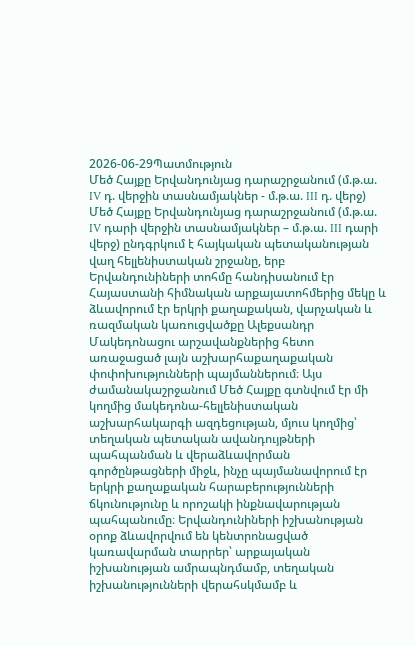2026-06-29Պատմություն
Մեծ Հայքը Երվանդունյաց դարաշրջանում (մ.թ.ա. IV դ. վերջին տասնամյակներ - մ.թ.ա. III դ. վերջ)
Մեծ Հայքը Երվանդունյաց դարաշրջանում (մ.թ.ա. IV դարի վերջին տասնամյակներ – մ.թ.ա. III դարի վերջ) ընդգրկում է հայկական պետականության վաղ հելլենիստական շրջանը, երբ Երվանդունիների տոհմը հանդիսանում էր Հայաստանի հիմնական արքայատոհմերից մեկը և ձևավորում էր երկրի քաղաքական, վարչական և ռազմական կառուցվածքը Ալեքսանդր Մակեդոնացու արշավանքներից հետո առաջացած լայն աշխարհաքաղաքական փոփոխությունների պայմաններում։ Այս ժամանակաշրջանում Մեծ Հայքը գտնվում էր մի կողմից մակեդոնա-հելլենիստական աշխարհակարգի ազդեցության, մյուս կողմից՝ տեղական պետական ավանդույթների պահպանման և վերաձևավորման գործընթացների միջև, ինչը պայմանավորում էր երկրի քաղաքական հարաբերությունների ճկունությունը և որոշակի ինքնավարության պահպանումը։ Երվանդունիների իշխանության օրոք ձևավորվում են կենտրոնացված կառավարման տարրեր՝ արքայական իշխանության ամրապնդմամբ, տեղական իշխանությունների վերահսկմամբ և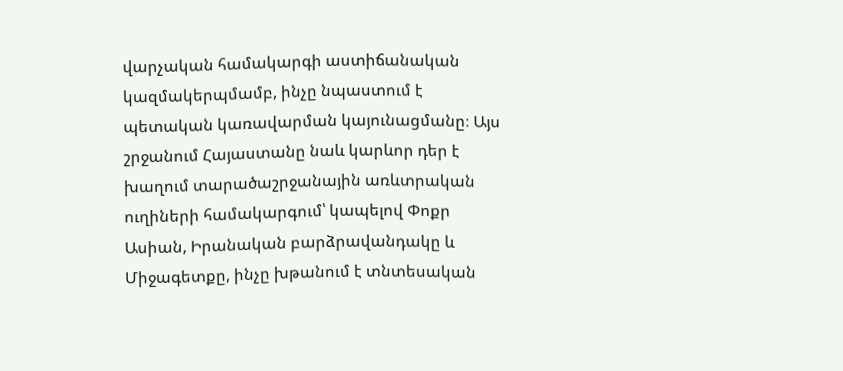վարչական համակարգի աստիճանական կազմակերպմամբ, ինչը նպաստում է պետական կառավարման կայունացմանը։ Այս շրջանում Հայաստանը նաև կարևոր դեր է խաղում տարածաշրջանային առևտրական ուղիների համակարգում՝ կապելով Փոքր Ասիան, Իրանական բարձրավանդակը և Միջագետքը, ինչը խթանում է տնտեսական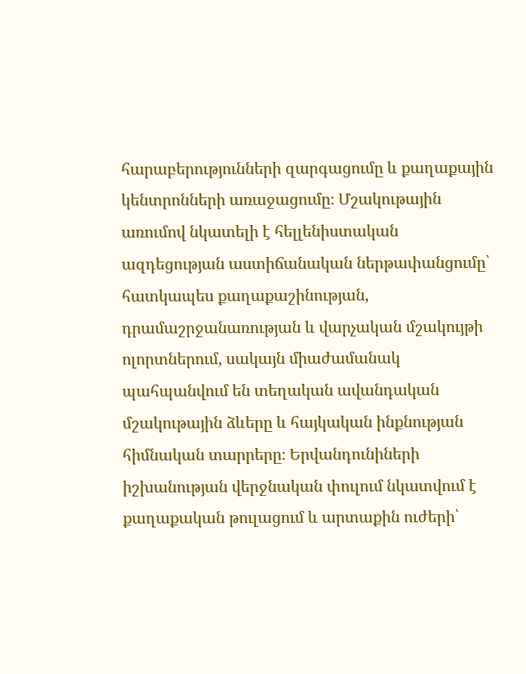հարաբերությունների զարգացումը և քաղաքային կենտրոնների առաջացումը։ Մշակութային առումով նկատելի է հելլենիստական ազդեցության աստիճանական ներթափանցումը՝ հատկապես քաղաքաշինության, դրամաշրջանառության և վարչական մշակույթի ոլորտներում, սակայն միաժամանակ պահպանվում են տեղական ավանդական մշակութային ձևերը և հայկական ինքնության հիմնական տարրերը։ Երվանդունիների իշխանության վերջնական փուլում նկատվում է քաղաքական թուլացում և արտաքին ուժերի՝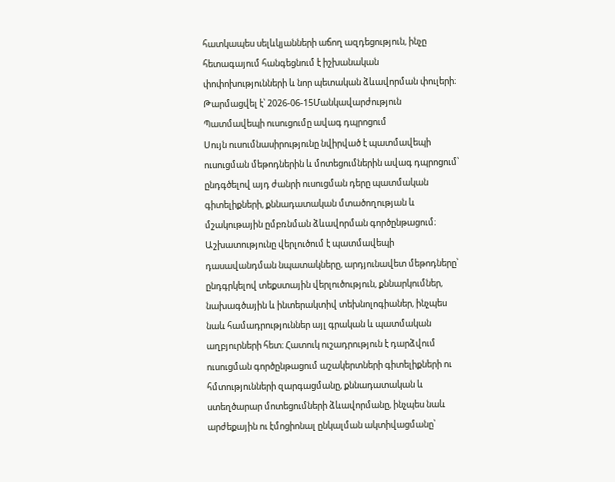հատկապես սելևկյանների աճող ազդեցություն, ինչը հետագայում հանգեցնում է իշխանական փոփոխությունների և նոր պետական ձևավորման փուլերի։
Թարմացվել է՝ 2026-06-15Մանկավարժություն
Պատմավեպի ուսուցումը ավագ դպրոցում
Սույն ուսումնասիրությունը նվիրված է պատմավեպի ուսուցման մեթոդներին և մոտեցումներին ավագ դպրոցում՝ ընդգծելով այդ ժանրի ուսուցման դերը պատմական գիտելիքների, քննադատական մտածողության և մշակութային ըմբռնման ձևավորման գործընթացում։ Աշխատությունը վերլուծում է պատմավեպի դասավանդման նպատակները, արդյունավետ մեթոդները՝ ընդգրկելով տեքստային վերլուծություն, քննարկումներ, նախագծային և ինտերակտիվ տեխնոլոգիաներ, ինչպես նաև համադրություններ այլ գրական և պատմական աղբյուրների հետ։ Հատուկ ուշադրություն է դարձվում ուսուցման գործընթացում աշակերտների գիտելիքների ու հմտությունների զարգացմանը, քննադատական և ստեղծարար մոտեցումների ձևավորմանը, ինչպես նաև արժեքային ու էմոցիոնալ ընկալման ակտիվացմանը՝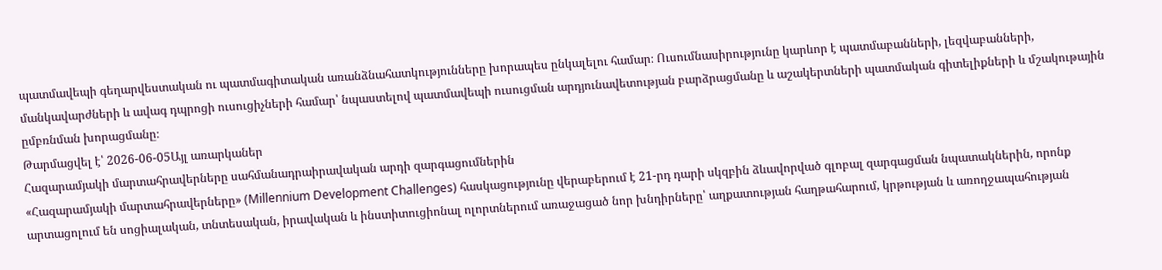պատմավեպի գեղարվեստական ու պատմագիտական առանձնահատկությունները խորապես ընկալելու համար։ Ուսումնասիրությունը կարևոր է պատմաբանների, լեզվաբանների, մանկավարժների և ավագ դպրոցի ուսուցիչների համար՝ նպաստելով պատմավեպի ուսուցման արդյունավետության բարձրացմանը և աշակերտների պատմական գիտելիքների և մշակութային ըմբռնման խորացմանը։
Թարմացվել է՝ 2026-06-05Այլ առարկաներ
Հազարամյակի մարտահրավերները սահմանադրաիրավական արդի զարգացումներին
«Հազարամյակի մարտահրավերները» (Millennium Development Challenges) հասկացությունը վերաբերում է 21-րդ դարի սկզբին ձևավորված գլոբալ զարգացման նպատակներին, որոնք արտացոլում են սոցիալական, տնտեսական, իրավական և ինստիտուցիոնալ ոլորտներում առաջացած նոր խնդիրները՝ աղքատության հաղթահարում, կրթության և առողջապահության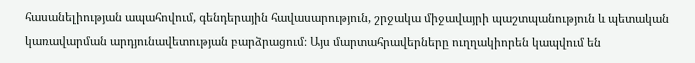հասանելիության ապահովում, գենդերային հավասարություն, շրջակա միջավայրի պաշտպանություն և պետական կառավարման արդյունավետության բարձրացում։ Այս մարտահրավերները ուղղակիորեն կապվում են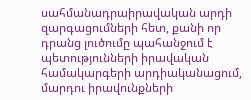սահմանադրաիրավական արդի զարգացումների հետ, քանի որ դրանց լուծումը պահանջում է պետությունների իրավական համակարգերի արդիականացում, մարդու իրավունքների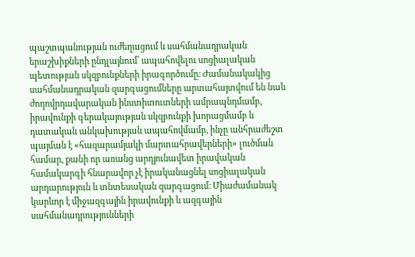պաշտպանության ուժեղացում և սահմանադրական երաշխիքների ընդլայնում՝ ապահովելու սոցիալական պետության սկզբունքների իրագործումը։ Ժամանակակից սահմանադրական զարգացումները արտահայտվում են նաև ժողովրդավարական ինստիտուտների ամրապնդմամբ, իրավունքի գերակայության սկզբունքի խորացմամբ և դատական անկախության ապահովմամբ, ինչը անհրաժեշտ պայման է «հազարամյակի մարտահրավերների» լուծման համար, քանի որ առանց արդյունավետ իրավական համակարգի հնարավոր չէ իրականացնել սոցիալական արդարություն և տնտեսական զարգացում։ Միաժամանակ կարևոր է միջազգային իրավունքի և ազգային սահմանադրությունների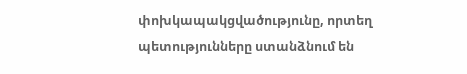փոխկապակցվածությունը, որտեղ պետությունները ստանձնում են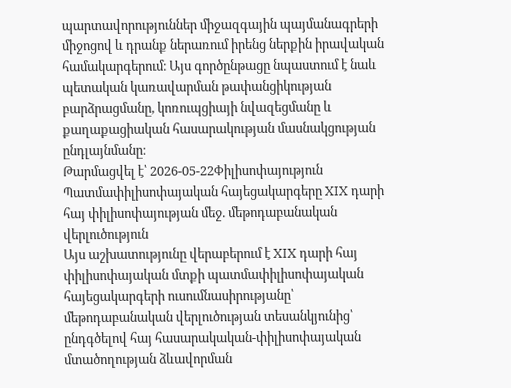պարտավորություններ միջազգային պայմանագրերի միջոցով և դրանք ներառում իրենց ներքին իրավական համակարգերում։ Այս գործընթացը նպաստում է նաև պետական կառավարման թափանցիկության բարձրացմանը, կոռուպցիայի նվազեցմանը և քաղաքացիական հասարակության մասնակցության ընդլայնմանը։
Թարմացվել է՝ 2026-05-22Փիլիսոփայություն
Պատմափիլիսոփայական հայեցակարգերը XIX դարի հայ փիլիսոփայության մեջ. մեթոդաբանական վերլուծություն
Այս աշխատությունը վերաբերում է XIX դարի հայ փիլիսոփայական մտքի պատմափիլիսոփայական հայեցակարգերի ուսումնասիրությանը՝ մեթոդաբանական վերլուծության տեսանկյունից՝ ընդգծելով հայ հասարակական-փիլիսոփայական մտածողության ձևավորման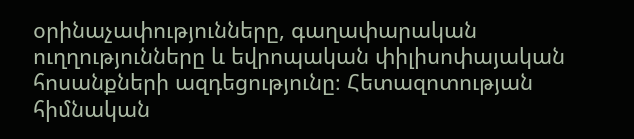օրինաչափությունները, գաղափարական ուղղությունները և եվրոպական փիլիսոփայական հոսանքների ազդեցությունը։ Հետազոտության հիմնական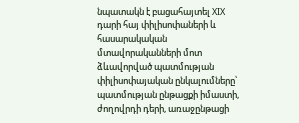նպատակն է բացահայտել XIX դարի հայ փիլիսոփաների և հասարակական մտավորականների մոտ ձևավորված պատմության փիլիսոփայական ընկալումները՝ պատմության ընթացքի իմաստի, ժողովրդի դերի, առաջընթացի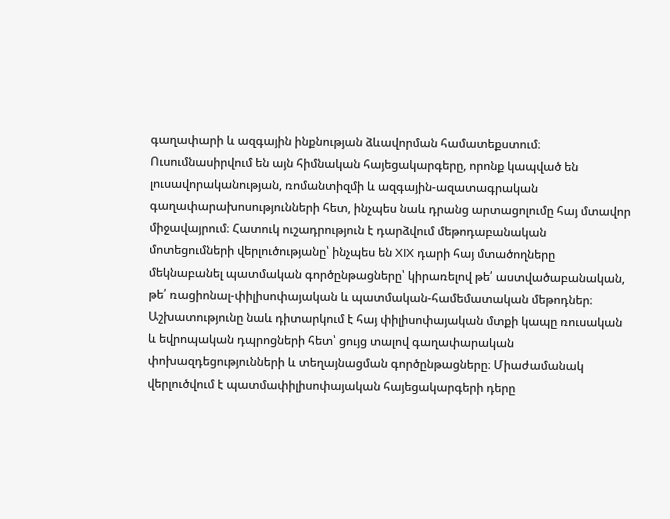գաղափարի և ազգային ինքնության ձևավորման համատեքստում։ Ուսումնասիրվում են այն հիմնական հայեցակարգերը, որոնք կապված են լուսավորականության, ռոմանտիզմի և ազգային-ազատագրական գաղափարախոսությունների հետ, ինչպես նաև դրանց արտացոլումը հայ մտավոր միջավայրում։ Հատուկ ուշադրություն է դարձվում մեթոդաբանական մոտեցումների վերլուծությանը՝ ինչպես են XIX դարի հայ մտածողները մեկնաբանել պատմական գործընթացները՝ կիրառելով թե՛ աստվածաբանական, թե՛ ռացիոնալ-փիլիսոփայական և պատմական-համեմատական մեթոդներ։ Աշխատությունը նաև դիտարկում է հայ փիլիսոփայական մտքի կապը ռուսական և եվրոպական դպրոցների հետ՝ ցույց տալով գաղափարական փոխազդեցությունների և տեղայնացման գործընթացները։ Միաժամանակ վերլուծվում է պատմափիլիսոփայական հայեցակարգերի դերը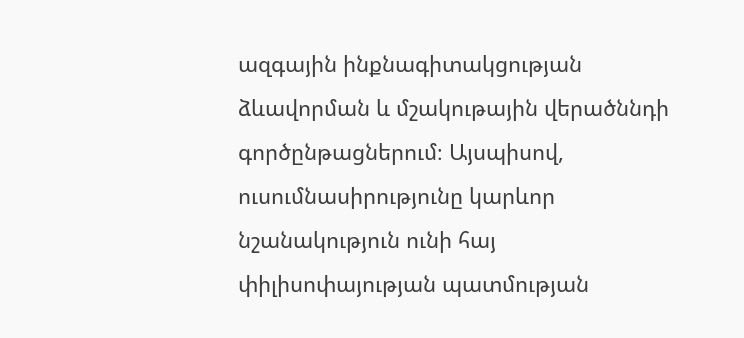ազգային ինքնագիտակցության ձևավորման և մշակութային վերածննդի գործընթացներում։ Այսպիսով, ուսումնասիրությունը կարևոր նշանակություն ունի հայ փիլիսոփայության պատմության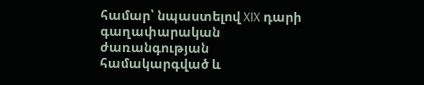համար՝ նպաստելով XIX դարի գաղափարական ժառանգության համակարգված և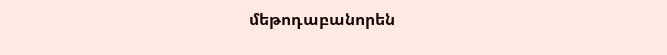մեթոդաբանորեն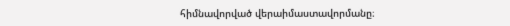հիմնավորված վերաիմաստավորմանը։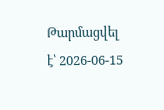Թարմացվել է՝ 2026-06-15